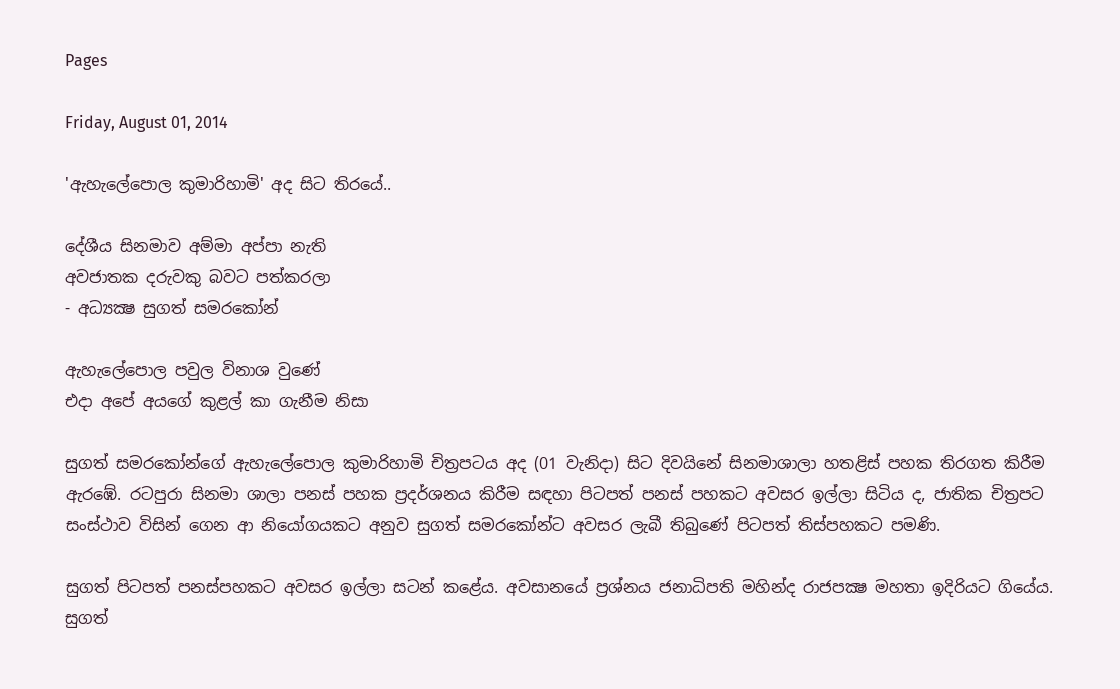Pages

Friday, August 01, 2014

'ඇහැලේපොල කුමාරිහාමි' අද සිට තිරයේ..

දේශීය සිනමාව අම්මා අප්පා නැති
අවජාතක දරුවකු බවට පත්කරලා
- අධ්‍යක්‍ෂ සුගත් සමරකෝන්

ඇහැලේපොල පවුල විනාශ වුණේ
එදා අපේ අයගේ කුළල් කා ගැනීම නිසා

සුගත් සමරකෝන්ගේ ඇහැලේපොල කුමාරිහාමි චිත්‍රපටය අද (01 වැනිදා) සිට දිවයිනේ සිනමාශාලා හතළිස්‌ පහක තිරගත කිරීම ඇරඹේ. රටපුරා සිනමා ශාලා පනස්‌ පහක ප්‍රදර්ශනය කිරීම සඳහා පිටපත් පනස්‌ පහකට අවසර ඉල්ලා සිටිය ද, ජාතික චිත්‍රපට සංස්‌ථාව විසින් ගෙන ආ නියෝගයකට අනුව සුගත් සමරකෝන්ට අවසර ලැබී තිබුණේ පිටපත් තිස්‌පහකට පමණි.

සුගත් පිටපත් පනස්‌පහකට අවසර ඉල්ලා සටන් කළේය. අවසානයේ ප්‍රශ්නය ජනාධිපති මහින්ද රාජපක්‍ෂ මහතා ඉදිරියට ගියේය. සුගත්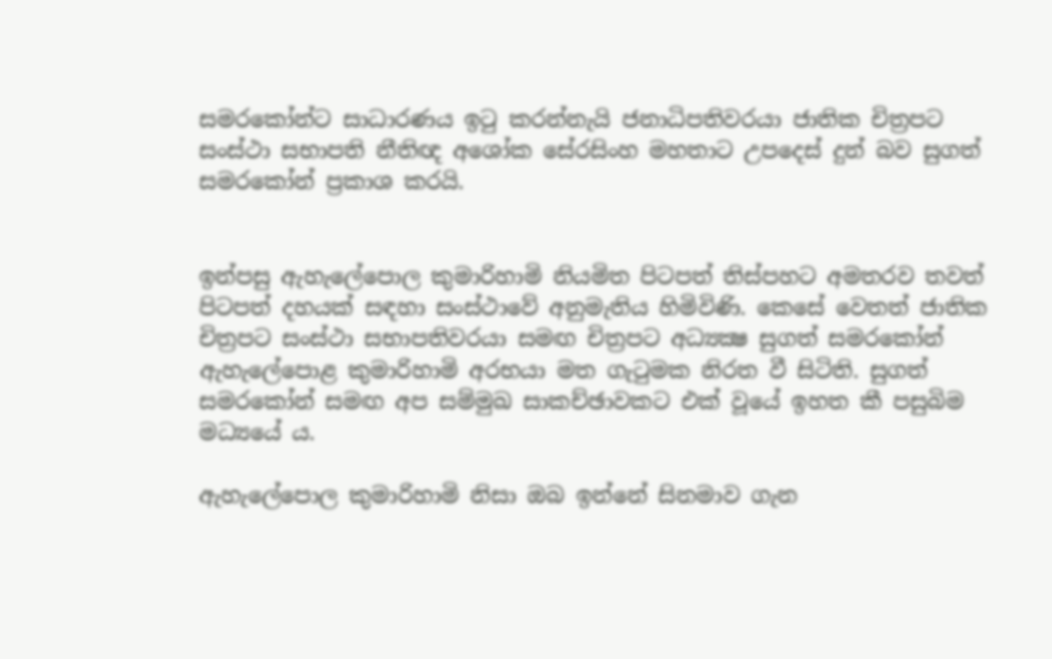සමරකෝන්ට සාධාරණය ඉටු කරන්නැයි ජනාධිපතිවරයා ජාතික චිත්‍රපට සංස්‌ථා සභාපති නීතිඥ අශෝක සේරසිංහ මහතාට උපදෙස්‌ දුන් බව සුගත් සමරකෝන් ප්‍රකාශ කරයි.


ඉන්පසු ඇහැලේපොල කුමාරිහාමි නියමිත පිටපත් තිස්‌පහට අමතරව තවත් පිටපත් දහයක්‌ සඳහා සංස්‌ථාවේ අනුමැතිය හිමිවිණි. කෙසේ වෙතත් ජාතික චිත්‍රපට සංස්‌ථා සභාපතිවරයා සමඟ චිත්‍රපට අධ්‍යක්‍ෂ සුගත් සමරකෝන් ඇහැලේපොළ කුමාරිහාමි අරභයා මත ගැටුමක නිරත වී සිටිති. සුගත් සමරකෝන් සමඟ අප සම්මුඛ සාකච්ඡාවකට එක්‌ වූයේ ඉහත කී පසුබිම මධ්‍යයේ ය.

ඇහැලේපොල කුමාරිහාමි නිසා ඔබ ඉන්නේ සිනමාව ගැන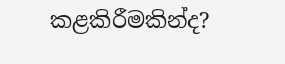කළකිරීමකින්ද?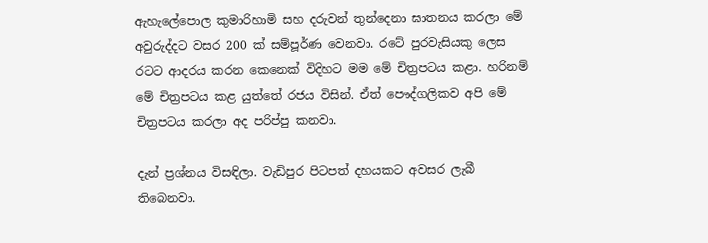ඇහැලේපොල කුමාරිහාමි සහ දරුවන් තුන්දෙනා ඝාතනය කරලා මේ අවුරුද්දට වසර 200 ක්‌ සම්පූර්ණ වෙනවා. රටේ පුරවැසියකු ලෙස රටට ආදරය කරන කෙනෙක්‌ විදිහට මම මේ චිත්‍රපටය කළා. හරිනම් මේ චිත්‍රපටය කළ යුත්තේ රජය විසින්. ඒත් පෞද්ගලිකව අපි මේ චිත්‍රපටය කරලා අද පරිප්පු කනවා.

දැන් ප්‍රශ්නය විසඳිලා. වැඩිපුර පිටපත් දහයකට අවසර ලැබී තිබෙනවා.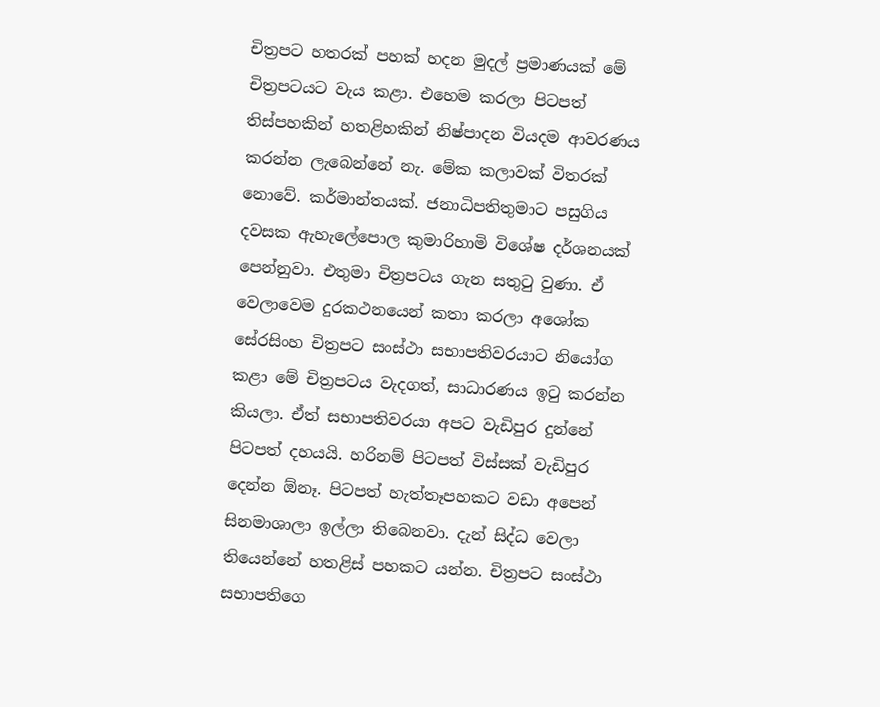චිත්‍රපට හතරක්‌ පහක්‌ හදන මුදල් ප්‍රමාණයක්‌ මේ චිත්‍රපටයට වැය කළා. එහෙම කරලා පිටපත් තිස්‌පහකින් හතළිහකින් නිෂ්පාදන වියදම ආවරණය කරන්න ලැබෙන්නේ නැ. මේක කලාවක්‌ විතරක්‌ නොවේ. කර්මාන්තයක්‌. ජනාධිපතිතුමාට පසුගිය දවසක ඇහැලේපොල කුමාරිහාමි විශේෂ දර්ශනයක්‌ පෙන්නුවා. එතුමා චිත්‍රපටය ගැන සතුටු වුණා. ඒ වෙලාවෙම දුරකථනයෙන් කතා කරලා අශෝක සේරසිංහ චිත්‍රපට සංස්‌ථා සභාපතිවරයාට නියෝග කළා මේ චිත්‍රපටය වැදගත්, සාධාරණය ඉටු කරන්න කියලා. ඒත් සභාපතිවරයා අපට වැඩිපුර දුන්නේ පිටපත් දහයයි. හරිනම් පිටපත් විස්‌සක්‌ වැඩිපුර දෙන්න ඕනෑ. පිටපත් හැත්තෑපහකට වඩා අපෙන් සිනමාශාලා ඉල්ලා තිබෙනවා. දැන් සිද්ධ වෙලා තියෙන්නේ හතළිස්‌ පහකට යන්න. චිත්‍රපට සංස්‌ථා සභාපතිගෙ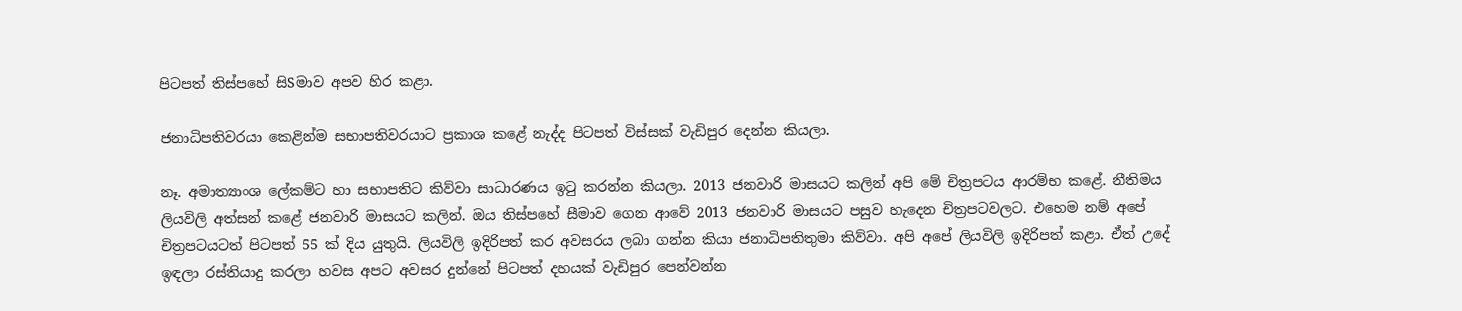පිටපත් තිස්‌පහේ සිSමාව අපව හිර කළා.

ජනාධිපතිවරයා කෙළින්ම සභාපතිවරයාට ප්‍රකාශ කළේ නැද්ද පිටපත් විස්‌සක්‌ වැඩිපුර දෙන්න කියලා.

නෑ. අමාත්‍යාංශ ලේකම්ට හා සභාපතිට කිව්වා සාධාරණය ඉටු කරන්න කියලා. 2013 ජනවාරි මාසයට කලින් අපි මේ චිත්‍රපටය ආරම්භ කළේ. නීතිමය ලියවිලි අත්සන් කළේ ජනවාරි මාසයට කලින්. ඔය තිස්‌පහේ සීමාව ගෙන ආවේ 2013 ජනවාරි මාසයට පසුව හැදෙන චිත්‍රපටවලට. එහෙම නම් අපේ චිත්‍රපටයටත් පිටපත් 55 ක්‌ දිය යුතුයි. ලියවිලි ඉදිරිපත් කර අවසරය ලබා ගන්න කියා ජනාධිපතිතුමා කිව්වා. අපි අපේ ලියවිලි ඉදිරිපත් කළා. ඒත් උදේ ඉඳලා රස්‌තියාදු කරලා හවස අපට අවසර දුන්නේ පිටපත් දහයක්‌ වැඩිපුර පෙන්වන්න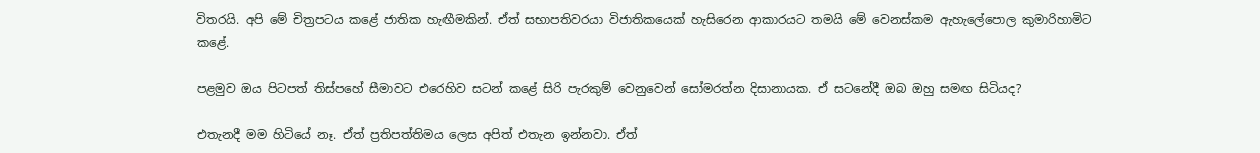විතරයි. අපි මේ චිත්‍රපටය කළේ ජාතික හැඟීමකින්. ඒත් සභාපතිවරයා විජාතිකයෙක්‌ හැසිරෙන ආකාරයට තමයි මේ වෙනස්‌කම ඇහැලේපොල කුමාරිහාමිට කළේ.

පළමුව ඔය පිටපත් තිස්‌පහේ සීමාවට එරෙහිව සටන් කළේ සිරි පැරකුම් වෙනුවෙන් සෝමරත්න දිසානායක. ඒ සටනේදී ඔබ ඔහු සමඟ සිටියද?

එතැනදී මම හිටියේ නෑ. ඒත් ප්‍රතිපත්තිමය ලෙස අපිත් එතැන ඉන්නවා. ඒත්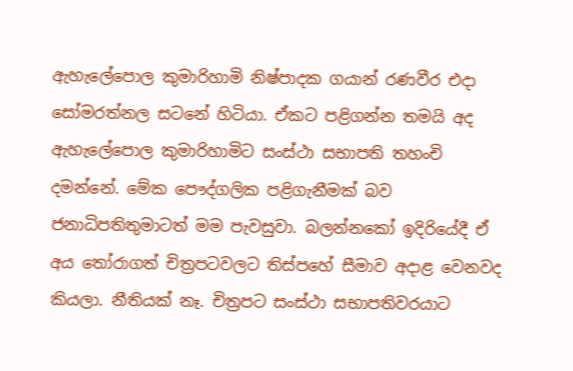ඇහැලේපොල කුමාරිහාමි නිෂ්පාදක ගයාන් රණවීර එදා සෝමරත්නල සටනේ හිටියා. ඒකට පළිගන්න තමයි අද ඇහැලේපොල කුමාරිහාමිට සංස්‌ථා සභාපති තහංචි දමන්නේ. මේක පෞද්ගලික පළිගැනීමක්‌ බව ජනාධිපතිතුමාටත් මම පැවසුවා. බලන්නකෝ ඉදිරියේදී ඒ අය තෝරාගත් චිත්‍රපටවලට තිස්‌පහේ සීමාව අදාළ වෙනවද කියලා. නීතියක්‌ නෑ. චිත්‍රපට සංස්‌ථා සභාපතිවරයාට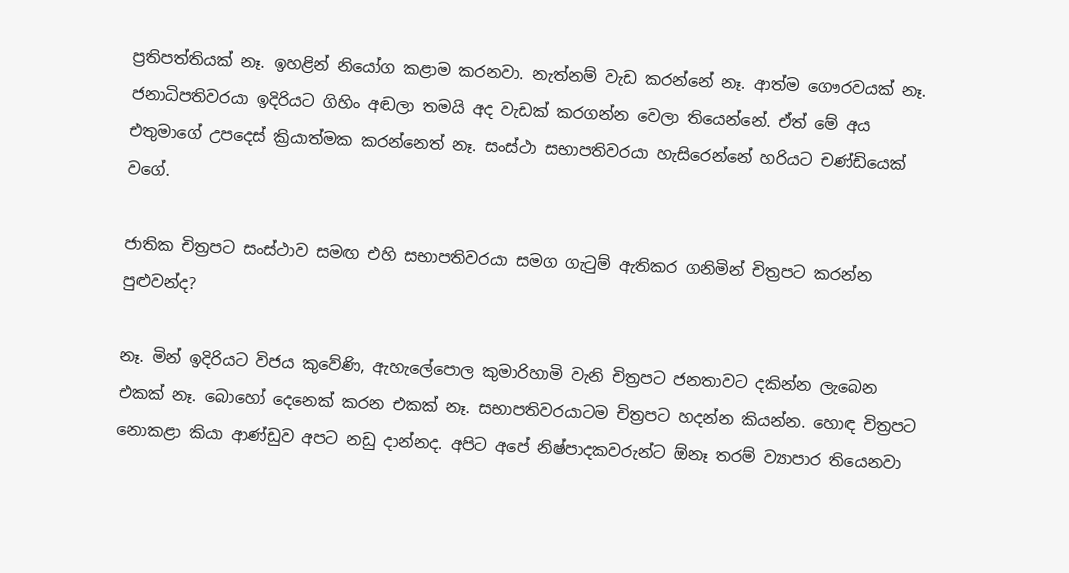ප්‍රතිපත්තියක්‌ නෑ. ඉහළින් නියෝග කළාම කරනවා. නැත්නම් වැඩ කරන්නේ නෑ. ආත්ම ගෞරවයක්‌ නෑ. ජනාධිපතිවරයා ඉදිරියට ගිහිං අඬලා තමයි අද වැඩක්‌ කරගන්න වෙලා තියෙන්නේ. ඒත් මේ අය එතුමාගේ උපදෙස්‌ ක්‍රියාත්මක කරන්නෙත් නෑ. සංස්‌ථා සභාපතිවරයා හැසිරෙන්නේ හරියට චණ්‌ඩියෙක්‌ වගේ.

ජාතික චිත්‍රපට සංස්‌ථාව සමඟ එහි සභාපතිවරයා සමග ගැටුම් ඇතිකර ගනිමින් චිත්‍රපට කරන්න පුළුවන්ද?

නෑ. මින් ඉදිරියට විජය කුවේණි, ඇහැලේපොල කුමාරිහාමි වැනි චිත්‍රපට ජනතාවට දකින්න ලැබෙන එකක්‌ නෑ. බොහෝ දෙනෙක්‌ කරන එකක්‌ නෑ. සභාපතිවරයාටම චිත්‍රපට හදන්න කියන්න. හොඳ චිත්‍රපට නොකළා කියා ආණ්‌ඩුව අපට නඩු දාන්නද. අපිට අපේ නිෂ්පාදකවරුන්ට ඕනෑ තරම් ව්‍යාපාර තියෙනවා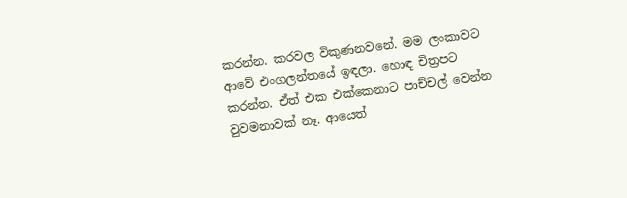කරන්න. කරවල විකුණනවනේ. මම ලංකාවට ආවේ එංගලන්තයේ ඉඳලා. හොඳ චිත්‍රපට කරන්න. ඒත් එක එක්‌කෙනාට පාච්චල් වෙන්න වුවමනාවක්‌ නෑ. ආයෙත්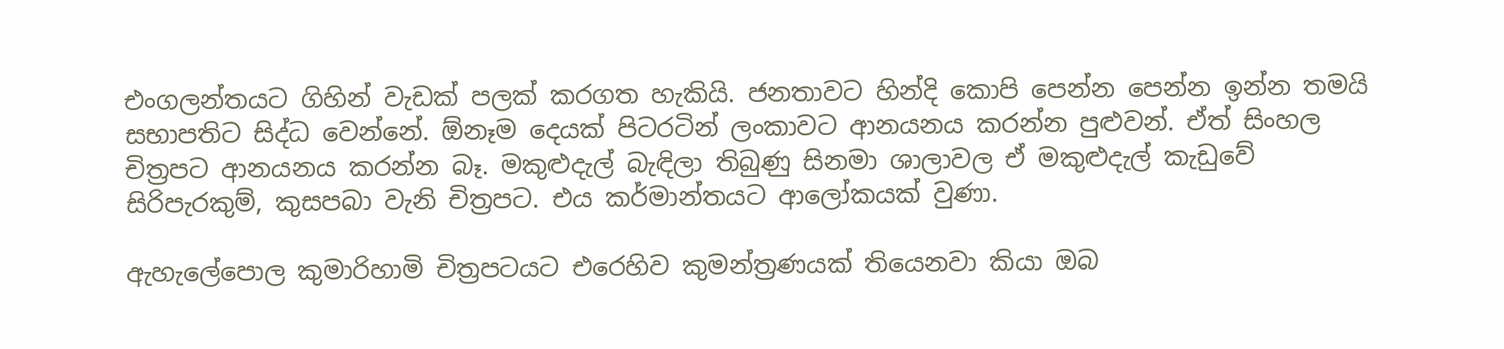එංගලන්තයට ගිහින් වැඩක්‌ පලක්‌ කරගත හැකියි. ජනතාවට හින්දි කොපි පෙන්න පෙන්න ඉන්න තමයි සභාපතිට සිද්ධ වෙන්නේ. ඕනෑම දෙයක්‌ පිටරටින් ලංකාවට ආනයනය කරන්න පුළුවන්. ඒත් සිංහල චිත්‍රපට ආනයනය කරන්න බෑ. මකුළුදැල් බැඳිලා තිබුණු සිනමා ශාලාවල ඒ මකුළුදැල් කැඩුවේ සිරිපැරකුම්, කුසපබා වැනි චිත්‍රපට. එය කර්මාන්තයට ආලෝකයක්‌ වුණා.

ඇහැලේපොල කුමාරිහාමි චිත්‍රපටයට එරෙහිව කුමන්ත්‍රණයක්‌ තියෙනවා කියා ඔබ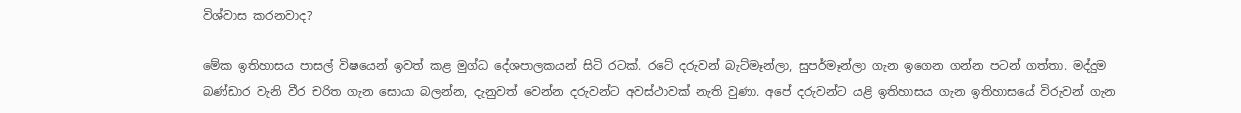විශ්වාස කරනවාද?

මේක ඉතිහාසය පාසල් විෂයෙන් ඉවත් කළ මුග්ධ දේශපාලකයන් සිටි රටක්‌. රටේ දරුවන් බැට්‌මෑන්ලා, සුපර්මෑන්ලා ගැන ඉගෙන ගන්න පටන් ගත්තා. මද්දුම බණ්‌ඩාර වැනි වීර චරිත ගැන සොයා බලන්න, දැනුවත් වෙන්න දරුවන්ට අවස්‌ථාවක්‌ නැති වුණා. අපේ දරුවන්ට යළි ඉතිහාසය ගැන ඉතිහාසයේ විරුවන් ගැන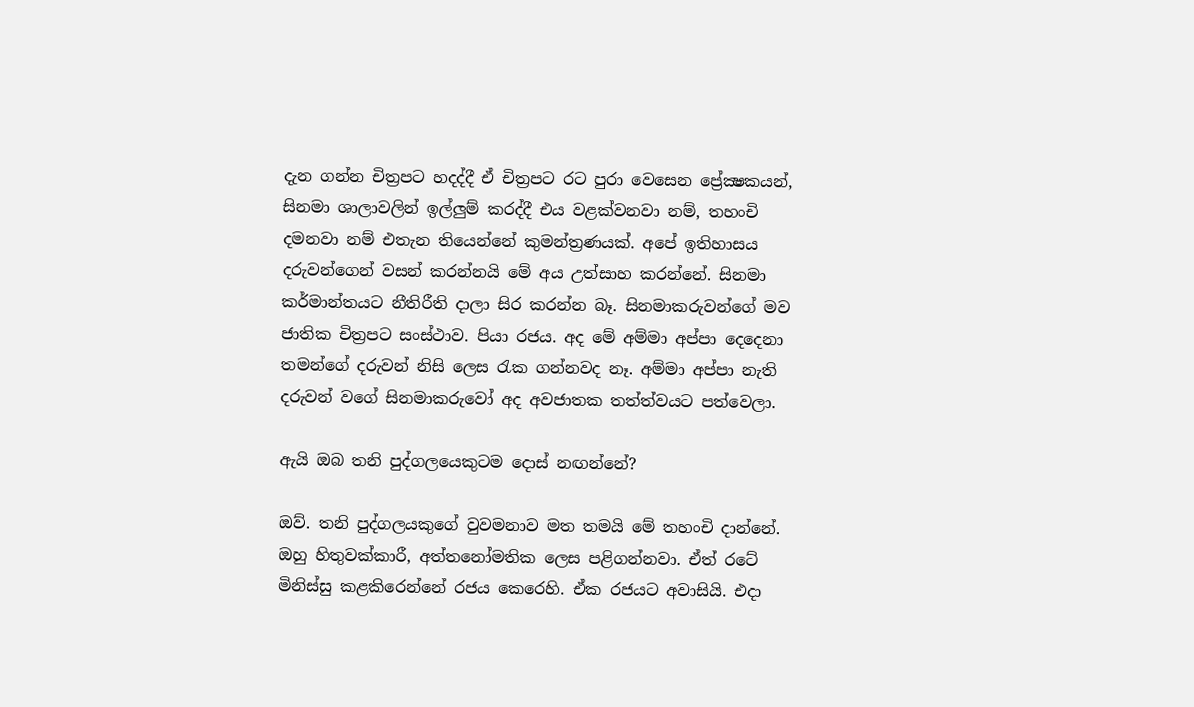දැන ගන්න චිත්‍රපට හදද්දී ඒ චිත්‍රපට රට පුරා වෙසෙන ප්‍රේක්‍ෂකයන්, සිනමා ශාලාවලින් ඉල්ලුම් කරද්දී එය වළක්‌වනවා නම්, තහංචි දමනවා නම් එතැන තියෙන්නේ කුමන්ත්‍රණයක්‌. අපේ ඉතිහාසය දරුවන්ගෙන් වසන් කරන්නයි මේ අය උත්සාහ කරන්නේ. සිනමා කර්මාන්තයට නීතිරීති දාලා සිර කරන්න බෑ. සිනමාකරුවන්ගේ මව ජාතික චිත්‍රපට සංස්‌ථාව. පියා රජය. අද මේ අම්මා අප්පා දෙදෙනා තමන්ගේ දරුවන් නිසි ලෙස රැක ගන්නවද නෑ. අම්මා අප්පා නැති දරුවන් වගේ සිනමාකරුවෝ අද අවජාතක තත්ත්වයට පත්වෙලා.

ඇයි ඔබ තනි පුද්ගලයෙකුටම දොස්‌ නඟන්නේ?

ඔව්. තනි පුද්ගලයකුගේ වුවමනාව මත තමයි මේ තහංචි දාන්නේ. ඔහු හිතුවක්‌කාරී, අත්තනෝමතික ලෙස පළිගන්නවා. ඒත් රටේ මිනිස්‌සු කළකිරෙන්නේ රජය කෙරෙහි. ඒක රජයට අවාසියි. එදා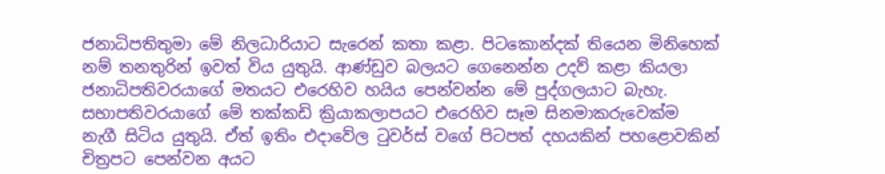ජනාධිපතිතුමා මේ නිලධාරියාට සැරෙන් කතා කළා. පිටකොන්දක්‌ තියෙන මිනිහෙක්‌ නම් තනතුරින් ඉවත් විය යුතුයි. ආණ්‌ඩුව බලයට ගෙනෙන්න උදව් කළා කියලා ජනාධිපතිවරයාගේ මතයට එරෙහිව හයිය පෙන්වන්න මේ පුද්ගලයාට බැහැ. සභාපතිවරයාගේ මේ තක්‌කඩි ක්‍රියාකලාපයට එරෙහිව සෑම සිනමාකරුවෙක්‌ම නැගී සිටිය යුතුයි. ඒත් ඉතිං එදාවේල ටුවර්ස්‌ වගේ පිටපත් දහයකින් පහළොවකින් චිත්‍රපට පෙන්වන අයට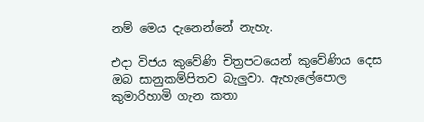නම් මෙය දැනෙන්නේ නැහැ.

එදා විජය කුවේණි චිත්‍රපටයෙන් කුවේණිය දෙස ඔබ සානුකම්පිතව බැලුවා. ඇහැලේපොල කුමාරිහාමි ගැන කතා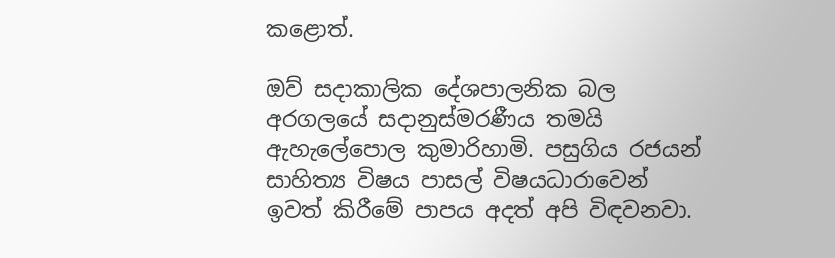කළොත්.

ඔව් සදාකාලික දේශපාලනික බල අරගලයේ සදානුස්‌මරණීය තමයි ඇහැලේපොල කුමාරිහාමි. පසුගිය රජයන් සාහිත්‍ය විෂය පාසල් විෂයධාරාවෙන් ඉවත් කිරීමේ පාපය අදත් අපි විඳවනවා.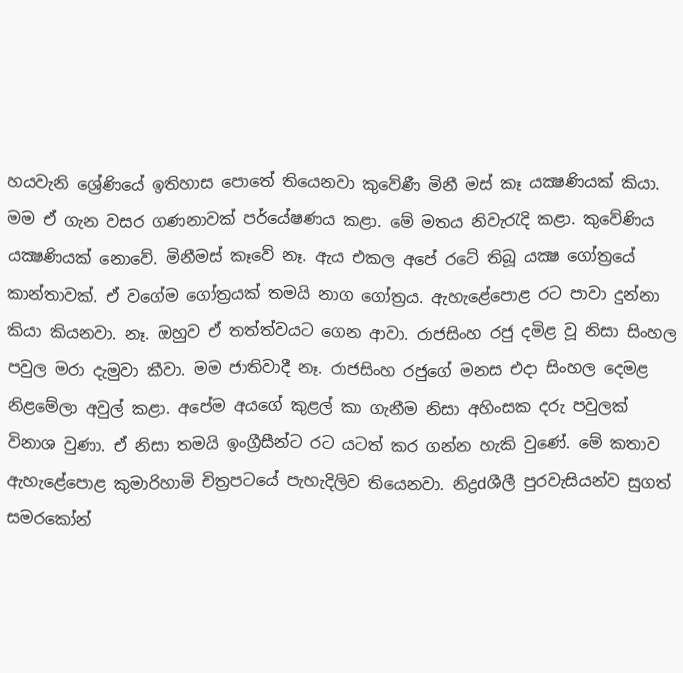හයවැනි ශ්‍රේණියේ ඉතිහාස පොතේ තියෙනවා කුවේණී මිනී මස්‌ කෑ යක්‍ෂණියක්‌ කියා. මම ඒ ගැන වසර ගණනාවක්‌ පර්යේෂණය කළා. මේ මතය නිවැරැදි කළා. කුවේණිය යක්‍ෂණියක්‌ නොවේ. මිනීමස්‌ කෑවේ නෑ. ඇය එකල අපේ රටේ තිබූ යක්‍ෂ ගෝත්‍රයේ කාන්තාවක්‌. ඒ වගේම ගෝත්‍රයක්‌ තමයි නාග ගෝත්‍රය. ඇහැළේපොළ රට පාවා දුන්නා කියා කියනවා. නෑ. ඔහුව ඒ තත්ත්වයට ගෙන ආවා. රාජසිංහ රජු දමිළ වූ නිසා සිංහල පවුල මරා දැමුවා කීවා. මම ජාතිවාදී නෑ. රාජසිංහ රජුගේ මනස එදා සිංහල දෙමළ නිළමේලා අවුල් කළා. අපේම අයගේ කුළල් කා ගැනීම නිසා අහිංසක දරු පවුලක්‌ විනාශ වුණා. ඒ නිසා තමයි ඉංග්‍රීසීන්ට රට යටත් කර ගන්න හැකි වුණේ. මේ කතාව ඇහැළේපොළ කුමාරිහාමි චිත්‍රපටයේ පැහැදිලිව තියෙනවා. නිද්‍රdශීලී පුරවැසියන්ව සුගත් සමරකෝන්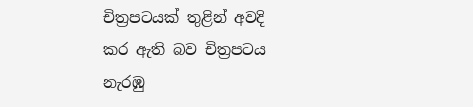චිත්‍රපටයක්‌ තුළින් අවදි කර ඇති බව චිත්‍රපටය නැරඹු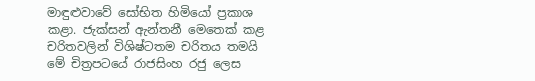මාඳුළුවාවේ සෝභිත හිමියෝ ප්‍රකාශ කළා. ජැක්‌සන් ඇන්තනී මෙතෙක්‌ කළ චරිතවලින් විශිෂ්ටතම චරිතය තමයි මේ චිත්‍රපටයේ රාජසිංහ රජු ලෙස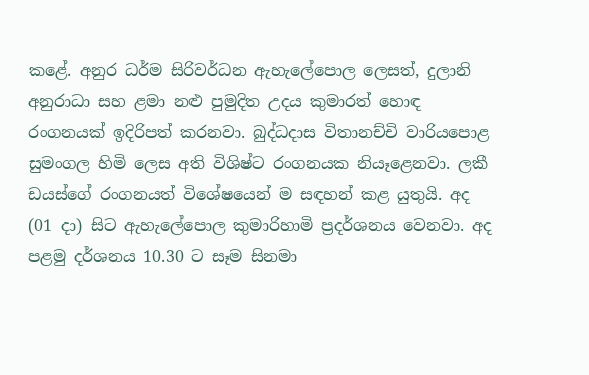කළේ. අනුර ධර්ම සිරිවර්ධන ඇහැලේපොල ලෙසත්, දුලානි අනුරාධා සහ ළමා නළු පුමුදිත උදය කුමාරත් හොඳ රංගනයක්‌ ඉදිරිපත් කරනවා. බුද්ධදාස විතානච්චි වාරියපොළ සුමංගල හිමි ලෙස අති විශිෂ්ට රංගනයක නියෑළෙනවා. ලකී ඩයස්‌ගේ රංගනයත් විශේෂයෙන් ම සඳහන් කළ යුතුයි. අද (01 දා) සිට ඇහැලේපොල කුමාරිහාමි ප්‍රදර්ශනය වෙනවා. අද පළමු දර්ශනය 10.30 ට සෑම සිනමා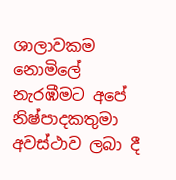ශාලාවකම නොමිලේ නැරඹීමට අපේ නිෂ්පාදකතුමා අවස්‌ථාව ලබා දී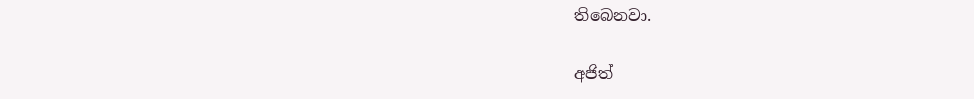තිබෙනවා.

අජිත්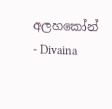අලහකෝන්  - Divaina